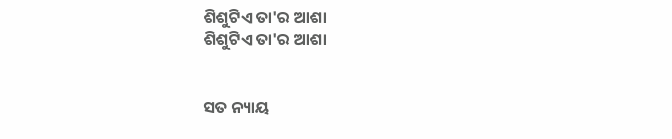ଶିଶୁଟିଏ ତା'ର ଆଶା
ଶିଶୁଟିଏ ତା'ର ଆଶା


ସତ ନ୍ୟାୟ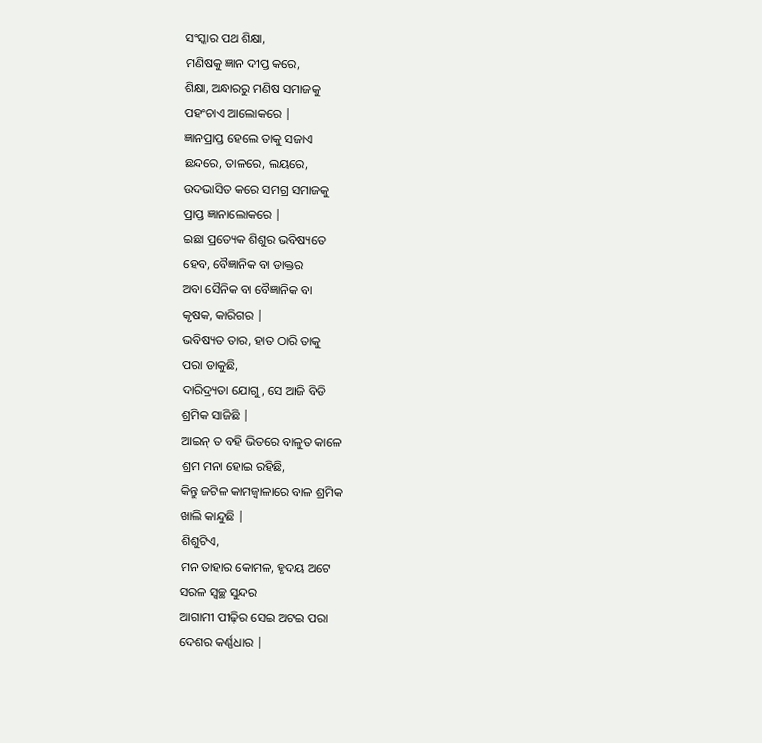ସଂସ୍କାର ପଥ ଶିକ୍ଷା,
ମଣିଷକୁ ଜ୍ଞାନ ଦୀପ୍ତ କରେ,
ଶିକ୍ଷା, ଅନ୍ଧାରରୁ ମଣିଷ ସମାଜକୁ
ପହଂଚାଏ ଆଲୋକରେ |
ଜ୍ଞାନପ୍ରାପ୍ତ ହେଲେ ତାକୁ ସଜାଏ
ଛନ୍ଦରେ, ତାଳରେ, ଲୟରେ,
ଉଦଭାସିତ କରେ ସମଗ୍ର ସମାଜକୁ
ପ୍ରାପ୍ତ ଜ୍ଞାନାଲୋକରେ |
ଇଛା ପ୍ରତ୍ୟେକ ଶିଶୁର ଭବିଷ୍ୟତେ
ହେବ, ବୈଜ୍ଞାନିକ ବା ଡାକ୍ତର
ଅବା ସୈନିକ ବା ବୈଜ୍ଞାନିକ ବା
କୃଷକ, କାରିଗର |
ଭବିଷ୍ୟତ ତାର, ହାତ ଠାରି ତାକୁ
ପରା ଡାକୁଛି,
ଦାରିଦ୍ର୍ୟତା ଯୋଗୁ, ସେ ଆଜି ବିଡି
ଶ୍ରମିକ ସାଜିଛି |
ଆଇନ୍ ତ ବହି ଭିତରେ ବାଳୁତ କାଳେ
ଶ୍ରମ ମନା ହୋଇ ରହିଛି,
କିନ୍ତୁ ଜଟିଳ କାମଜ୍ୱାଳାରେ ବାଳ ଶ୍ରମିକ
ଖାଲି କାନ୍ଦୁଛି |
ଶିଶୁଟିଏ,
ମନ ତାହାର କୋମଳ, ହୃଦୟ ଅଟେ
ସରଳ ସ୍ଵଚ୍ଛ ସୁନ୍ଦର
ଆଗାମୀ ପୀଢ଼ିର ସେଇ ଅଟଇ ପରା
ଦେଶର କର୍ଣ୍ଣଧାର |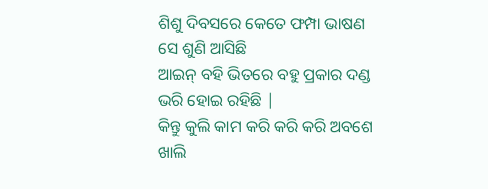ଶିଶୁ ଦିବସରେ କେତେ ଫମ୍ପା ଭାଷଣ
ସେ ଶୁଣି ଆସିଛି
ଆଇନ୍ ବହି ଭିତରେ ବହୁ ପ୍ରକାର ଦଣ୍ଡ
ଭରି ହୋଇ ରହିଛି |
କିନ୍ତୁ କୁଲି କାମ କରି କରି କରି ଅବଶେ
ଖାଲି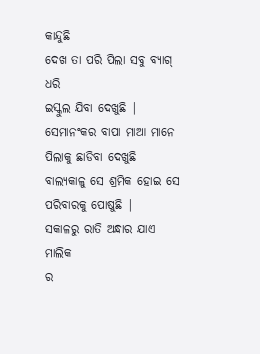କାନ୍ଦୁଛି
ଦେଖ ତା ପରି ପିଲା ସବୁ ବ୍ୟାଗ୍ ଧରି
ଇସ୍କୁଲ ଯିବା ଦେଖୁଛି |
ସେମାନଂକର ବାପା ମାଆ ମାନେ
ପିଲାକୁ ଛାଡିବା ଦେଖୁଛି
ବାଲ୍ୟକାଳୁ ସେ ଶ୍ରମିକ ହୋଇ ସେ
ପରିବାରକୁ ପୋଷୁଛି |
ସକାଳରୁ ରାତି ଅନ୍ଧାର ଯାଏ ମାଲିକ
ର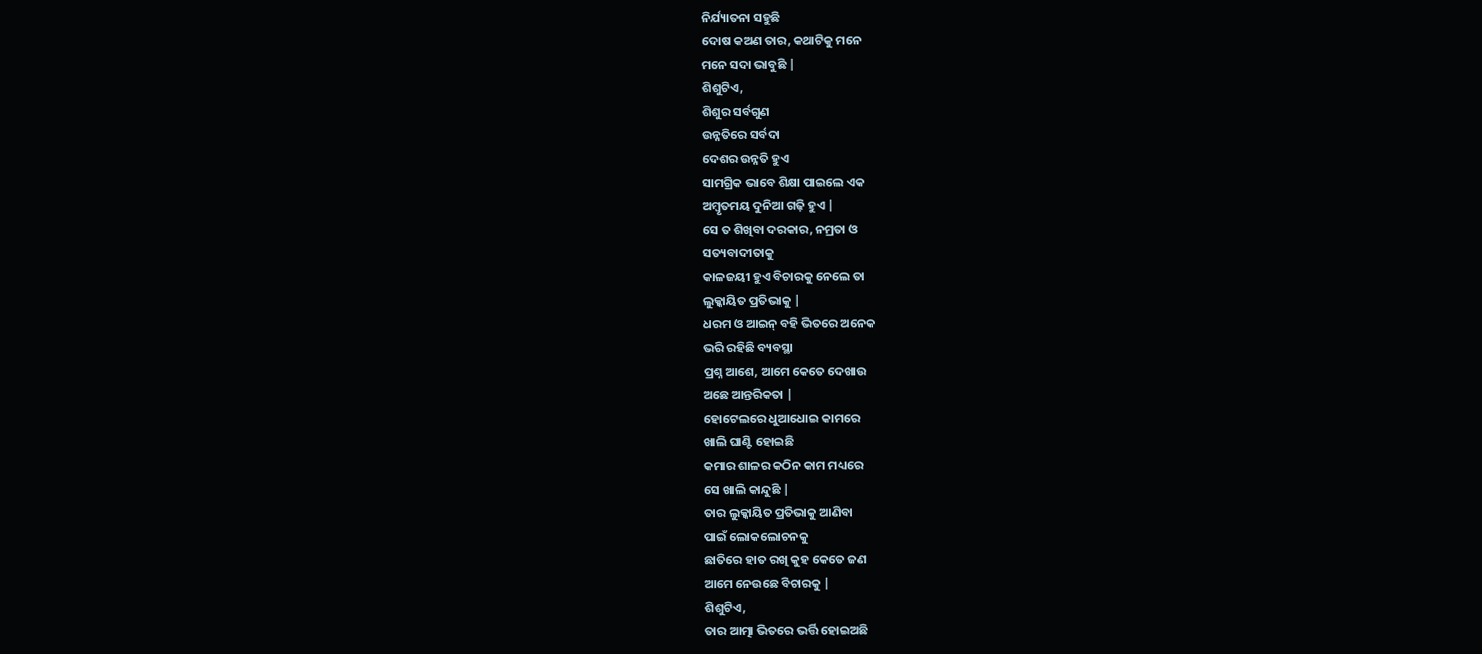ନିର୍ଯ୍ୟାତନା ସହୁଛି
ଦୋଷ କଅଣ ତାର, କଥାଟିକୁ ମନେ
ମନେ ସଦା ଭାବୁଛି |
ଶିଶୁଟିଏ,
ଶିଶୁର ସର୍ବଗୁଣ
ଉନ୍ନତିରେ ସର୍ବଦା
ଦେଶର ଉନ୍ନତି ହୁଏ
ସାମଗ୍ରିକ ଭାବେ ଶିକ୍ଷା ପାଇଲେ ଏକ
ଅମ୍ବୃତମୟ ଦୁନିଆ ଗଢ଼ି ହୁଏ |
ସେ ତ ଶିଖିବା ଦରକାର, ନମ୍ରତା ଓ
ସତ୍ୟବାଦୀତାକୁ
କାଳଜୟୀ ହୁଏ ବିଚାରକୁ ନେଲେ ତା
ଲୁକ୍କାୟିତ ପ୍ରତିଭାକୁ |
ଧରମ ଓ ଆଇନ୍ ବହି ଭିତରେ ଅନେକ
ଭରି ରହିଛି ବ୍ୟବସ୍ଥା
ପ୍ରଶ୍ନ ଆଶେ, ଆମେ କେତେ ଦେଖାଉ
ଅଛେ ଆନ୍ତରିକତା |
ହୋଟେଲରେ ଧୁଆଧୋଇ କାମରେ
ଖାଲି ଘାଣ୍ଟି ହୋଇଛି
କମାର ଶାଳର କଠିନ କାମ ମଧ୍ୟରେ
ସେ ଖାଲି କାନ୍ଦୁଛି |
ତାର ଲୁକ୍କାୟିତ ପ୍ରତିଭାକୁ ଆଣିବା
ପାଇଁ ଲୋକଲୋଚନକୁ
ଛାତିରେ ହାତ ରଖି କୁହ କେତେ ଜଣ
ଆମେ ନେଉଛେ ବିଚାରକୁ |
ଶିଶୁଟିଏ,
ତାର ଆତ୍ମା ଭିତରେ ଭର୍ତ୍ତି ହୋଇଅଛି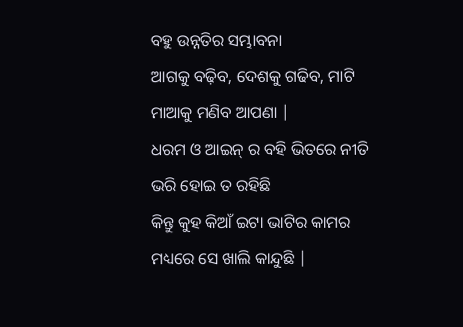ବହୁ ଉନ୍ନତିର ସମ୍ଭାବନା
ଆଗକୁ ବଢ଼ିବ, ଦେଶକୁ ଗଢିବ, ମାଟି
ମାଆକୁ ମଣିବ ଆପଣା |
ଧରମ ଓ ଆଇନ୍ ର ବହି ଭିତରେ ନୀତି
ଭରି ହୋଇ ତ ରହିଛି
କିନ୍ତୁ କୁହ କିଆଁ ଇଟା ଭାଟିର କାମର
ମଧ୍ୟରେ ସେ ଖାଲି କାନ୍ଦୁଛି |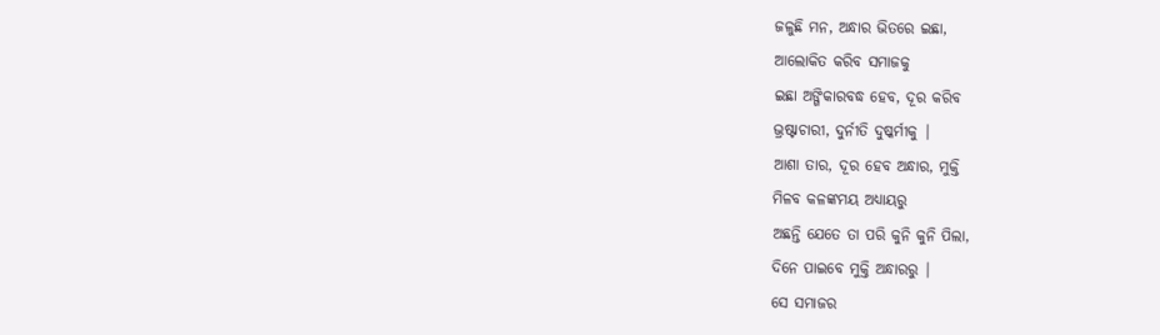ଜଳୁଛି ମନ, ଅନ୍ଧାର ଭିତରେ ଇଛା,
ଆଲୋକିତ କରିବ ସମାଜକୁ
ଇଛା ଅଙ୍ଗିକାରବଦ୍ଧ ହେବ, ଦୂର କରିବ
ଭ୍ରଷ୍ଟାଚାରୀ, ଦୁର୍ନୀତି ଦୁଷ୍କର୍ମୀକୁ |
ଆଶା ତାର, ଦୂର ହେବ ଅନ୍ଧାର, ମୁକ୍ତି
ମିଳବ କଳଙ୍କମୟ ଅଧ୍ୟାୟରୁ
ଅଛନ୍ତି ଯେତେ ତା ପରି କୁନି କୁନି ପିଲା,
ଦିନେ ପାଇବେ ମୁକ୍ତି ଅନ୍ଧାରରୁ |
ସେ ସମାଜର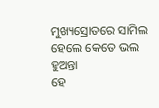ମୁଖ୍ୟସ୍ରୋତରେ ସାମିଲ
ହେଲେ କେତେ ଭଲ ହୁଅନ୍ତା
ହେ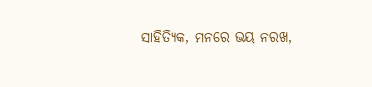ସାହିତ୍ୟିକ, ମନରେ ଭୟ ନରଖ,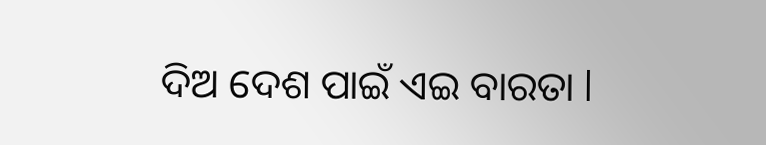ଦିଅ ଦେଶ ପାଇଁ ଏଇ ବାରତା l